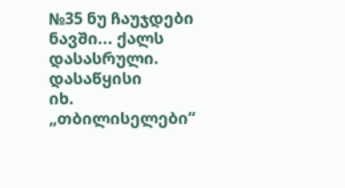№35 ნუ ჩაუჯდები ნავში... ქალს
დასასრული. დასაწყისი
იხ. „თბილისელები“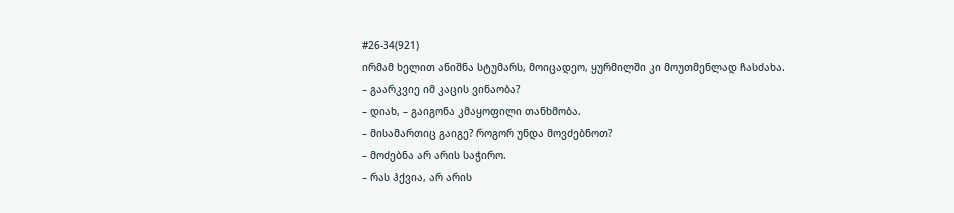#26-34(921)
ირმამ ხელით ანიშნა სტუმარს, მოიცადეო, ყურმილში კი მოუთმენლად ჩასძახა.
– გაარკვიე იმ კაცის ვინაობა?
– დიახ, – გაიგონა კმაყოფილი თანხმობა.
– მისამართიც გაიგე? როგორ უნდა მოვძებნოთ?
– მოძებნა არ არის საჭირო.
– რას ჰქვია, არ არის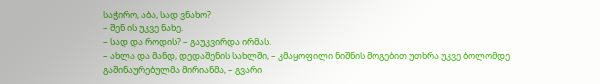საჭირო, აბა, სად ვნახო?
– შენ ის უკვე ნახე.
– სად და როდის? – გაუკვირდა ირმას.
– ახლა და მანდ, დედაშენის სახლში, – კმაყოფილი ნიშნის მოგებით უთხრა უკვე ბოლომდე გაშინაურებულმა მირიანმა, – გვარი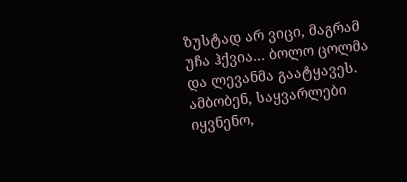ზუსტად არ ვიცი, მაგრამ უჩა ჰქვია... ბოლო ცოლმა და ლევანმა გაატყავეს. ამბობენ, საყვარლები იყვნენო,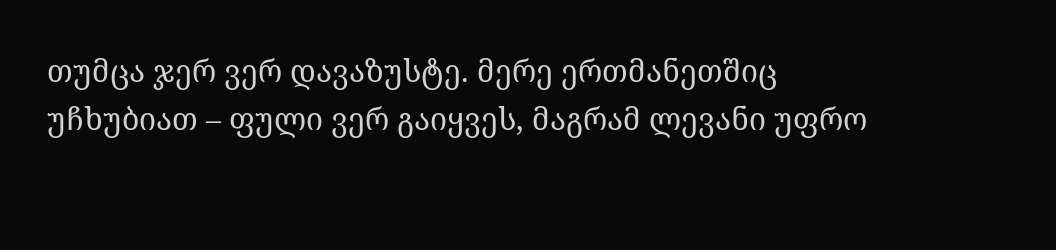თუმცა ჯერ ვერ დავაზუსტე. მერე ერთმანეთშიც უჩხუბიათ – ფული ვერ გაიყვეს, მაგრამ ლევანი უფრო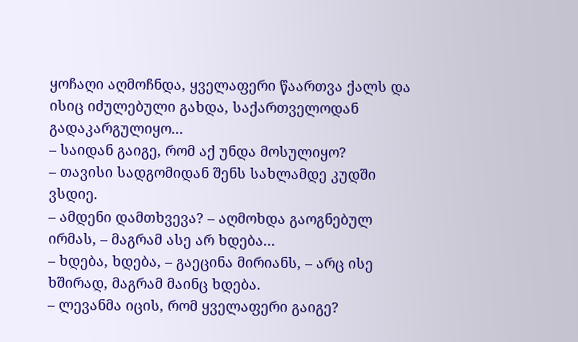ყოჩაღი აღმოჩნდა, ყველაფერი წაართვა ქალს და ისიც იძულებული გახდა, საქართველოდან გადაკარგულიყო...
– საიდან გაიგე, რომ აქ უნდა მოსულიყო?
– თავისი სადგომიდან შენს სახლამდე კუდში ვსდიე.
– ამდენი დამთხვევა? – აღმოხდა გაოგნებულ ირმას, – მაგრამ ასე არ ხდება...
– ხდება, ხდება, – გაეცინა მირიანს, – არც ისე ხშირად, მაგრამ მაინც ხდება.
– ლევანმა იცის, რომ ყველაფერი გაიგე?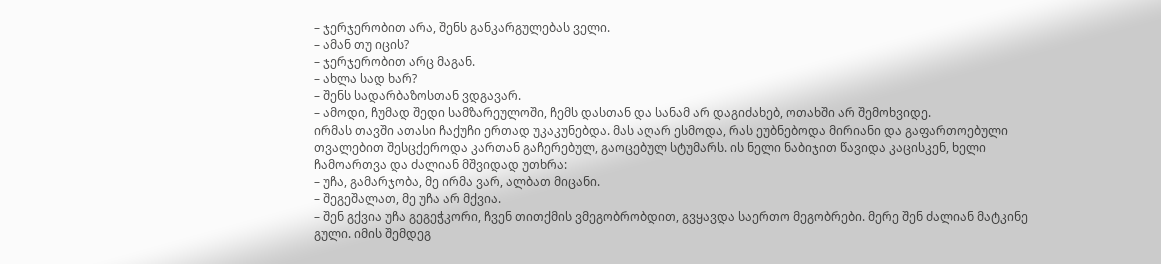– ჯერჯერობით არა, შენს განკარგულებას ველი.
– ამან თუ იცის?
– ჯერჯერობით არც მაგან.
– ახლა სად ხარ?
– შენს სადარბაზოსთან ვდგავარ.
– ამოდი, ჩუმად შედი სამზარეულოში, ჩემს დასთან და სანამ არ დაგიძახებ, ოთახში არ შემოხვიდე.
ირმას თავში ათასი ჩაქუჩი ერთად უკაკუნებდა. მას აღარ ესმოდა, რას ეუბნებოდა მირიანი და გაფართოებული თვალებით შესცქეროდა კართან გაჩერებულ, გაოცებულ სტუმარს. ის ნელი ნაბიჯით წავიდა კაცისკენ, ხელი ჩამოართვა და ძალიან მშვიდად უთხრა:
– უჩა, გამარჯობა, მე ირმა ვარ, ალბათ მიცანი.
– შეგეშალათ, მე უჩა არ მქვია.
– შენ გქვია უჩა გეგეჭკორი, ჩვენ თითქმის ვმეგობრობდით, გვყავდა საერთო მეგობრები. მერე შენ ძალიან მატკინე გული. იმის შემდეგ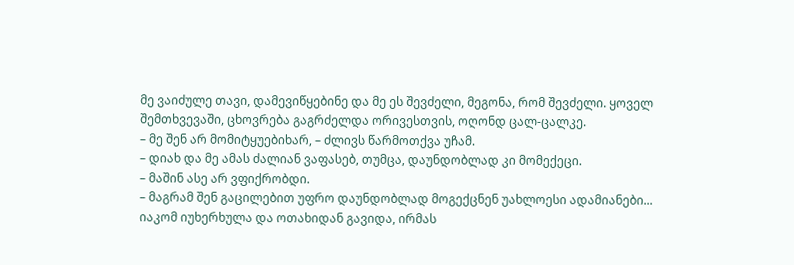მე ვაიძულე თავი, დამევიწყებინე და მე ეს შევძელი, მეგონა, რომ შევძელი. ყოველ შემთხვევაში, ცხოვრება გაგრძელდა ორივესთვის, ოღონდ ცალ-ცალკე.
– მე შენ არ მომიტყუებიხარ, – ძლივს წარმოთქვა უჩამ.
– დიახ და მე ამას ძალიან ვაფასებ, თუმცა, დაუნდობლად კი მომექეცი.
– მაშინ ასე არ ვფიქრობდი.
– მაგრამ შენ გაცილებით უფრო დაუნდობლად მოგექცნენ უახლოესი ადამიანები...
იაკომ იუხერხულა და ოთახიდან გავიდა, ირმას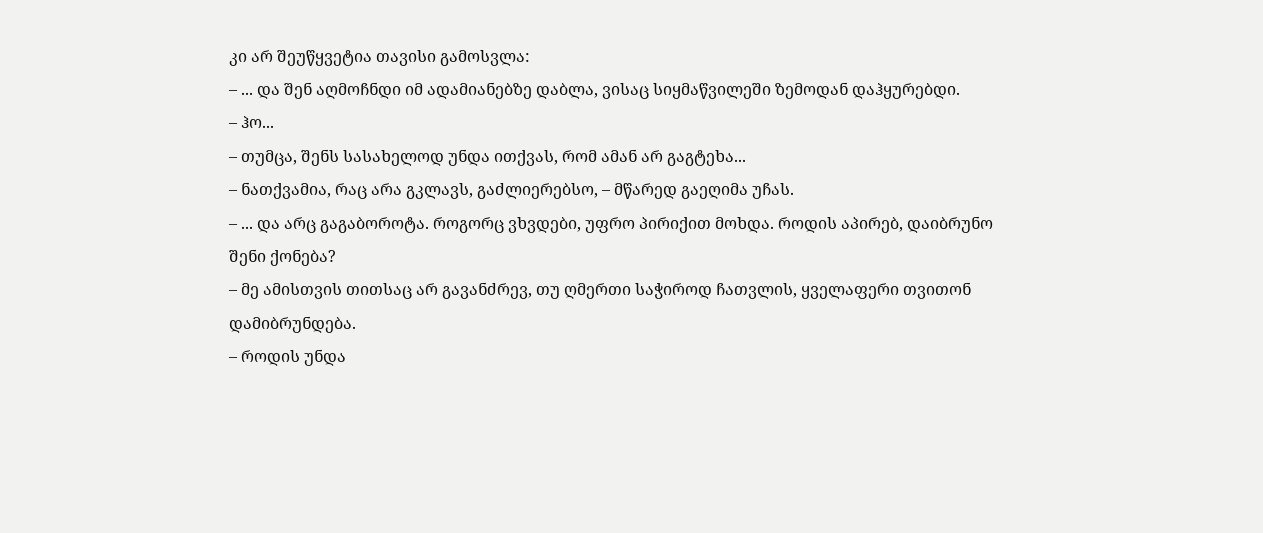კი არ შეუწყვეტია თავისი გამოსვლა:
– ... და შენ აღმოჩნდი იმ ადამიანებზე დაბლა, ვისაც სიყმაწვილეში ზემოდან დაჰყურებდი.
– ჰო...
– თუმცა, შენს სასახელოდ უნდა ითქვას, რომ ამან არ გაგტეხა...
– ნათქვამია, რაც არა გკლავს, გაძლიერებსო, – მწარედ გაეღიმა უჩას.
– ... და არც გაგაბოროტა. როგორც ვხვდები, უფრო პირიქით მოხდა. როდის აპირებ, დაიბრუნო შენი ქონება?
– მე ამისთვის თითსაც არ გავანძრევ, თუ ღმერთი საჭიროდ ჩათვლის, ყველაფერი თვითონ დამიბრუნდება.
– როდის უნდა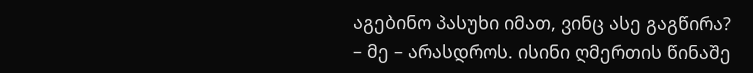აგებინო პასუხი იმათ, ვინც ასე გაგწირა?
– მე – არასდროს. ისინი ღმერთის წინაშე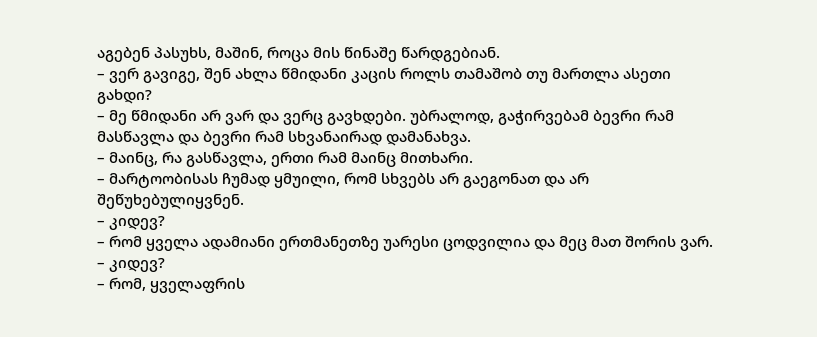აგებენ პასუხს, მაშინ, როცა მის წინაშე წარდგებიან.
– ვერ გავიგე, შენ ახლა წმიდანი კაცის როლს თამაშობ თუ მართლა ასეთი გახდი?
– მე წმიდანი არ ვარ და ვერც გავხდები. უბრალოდ, გაჭირვებამ ბევრი რამ მასწავლა და ბევრი რამ სხვანაირად დამანახვა.
– მაინც, რა გასწავლა, ერთი რამ მაინც მითხარი.
– მარტოობისას ჩუმად ყმუილი, რომ სხვებს არ გაეგონათ და არ შეწუხებულიყვნენ.
– კიდევ?
– რომ ყველა ადამიანი ერთმანეთზე უარესი ცოდვილია და მეც მათ შორის ვარ.
– კიდევ?
– რომ, ყველაფრის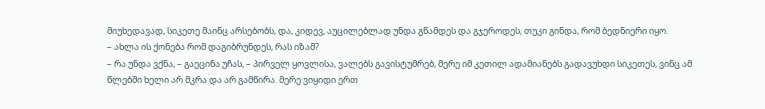მიუხედავად, სიკეთე მაინც არსებობს, და, კიდევ, აუცილებლად უნდა გწამდეს და გჯეროდეს, თუკი გინდა, რომ ბედნიერი იყო.
– ახლა ის ქონება რომ დაგიბრუნდეს, რას იზამ?
– რა უნდა ვქნა, – გაეცინა უჩას, – პირველ ყოვლისა, ვალებს გავისტუმრებ, მერე იმ კეთილ ადამიანებს გადავუხდი სიკეთეს, ვინც ამ წლებში ხელი არ მკრა და არ გამწირა. მერე ვიყიდი ერთ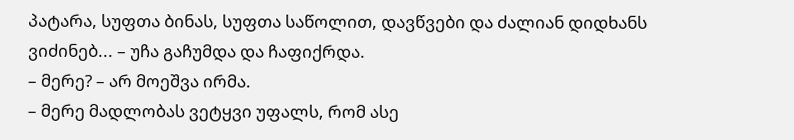პატარა, სუფთა ბინას, სუფთა საწოლით, დავწვები და ძალიან დიდხანს ვიძინებ... – უჩა გაჩუმდა და ჩაფიქრდა.
– მერე? – არ მოეშვა ირმა.
– მერე მადლობას ვეტყვი უფალს, რომ ასე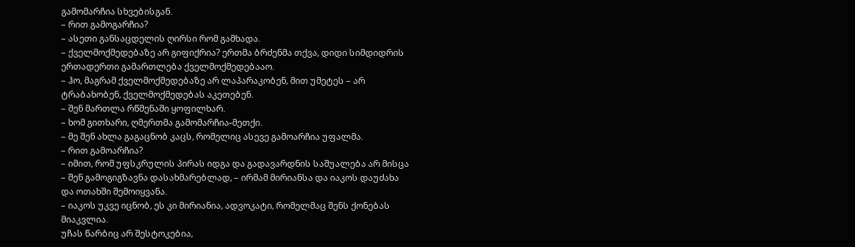გამომარჩია სხვებისგან.
– რით გამოგარჩია?
– ასეთი განსაცდელის ღირსი რომ გამხადა.
– ქველმოქმედებაზე არ გიფიქრია? ერთმა ბრძენმა თქვა, დიდი სიმდიდრის ერთადერთი გამართლება ქველმოქმედებააო.
– ჰო, მაგრამ ქველმოქმედებაზე არ ლაპარაკობენ, მით უმეტეს – არ ტრაბახობენ, ქველმოქმედებას აკეთებენ.
– შენ მართლა რწმენაში ყოფილხარ.
– ხომ გითხარი, ღმერთმა გამომარჩია-მეთქი.
– მე შენ ახლა გაგაცნობ კაცს, რომელიც ასევე გამოარჩია უფალმა.
– რით გამოარჩია?
– იმით, რომ უფსკრულის პირას იდგა და გადავარდნის საშუალება არ მისცა – შენ გამოგიგზავნა დასახმარებლად, – ირმამ მირიანსა და იაკოს დაუძახა და ოთახში შემოიყვანა.
– იაკოს უკვე იცნობ, ეს კი მირიანია, ადვოკატი, რომელმაც შენს ქონებას მიაკვლია.
უჩას წარბიც არ შესტოკებია,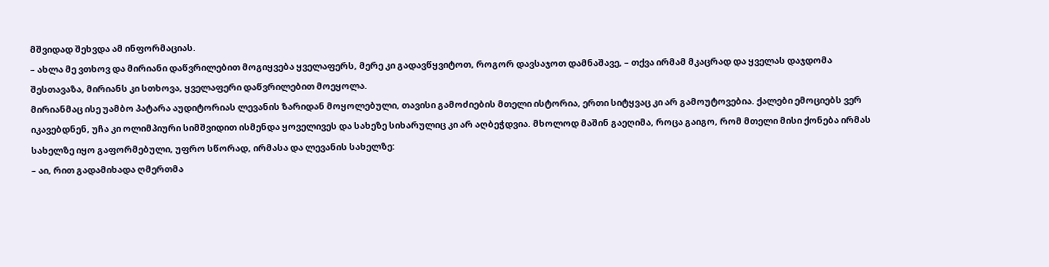მშვიდად შეხვდა ამ ინფორმაციას.
– ახლა მე ვთხოვ და მირიანი დაწვრილებით მოგიყვება ყველაფერს, მერე კი გადავწყვიტოთ, როგორ დავსაჯოთ დამნაშავე, – თქვა ირმამ მკაცრად და ყველას დაჯდომა შესთავაზა, მირიანს კი სთხოვა, ყველაფერი დაწვრილებით მოეყოლა.
მირიანმაც ისე უამბო პატარა აუდიტორიას ლევანის ზარიდან მოყოლებული, თავისი გამოძიების მთელი ისტორია, ერთი სიტყვაც კი არ გამოუტოვებია. ქალები ემოციებს ვერ იკავებდნენ, უჩა კი ოლიმპიური სიმშვიდით ისმენდა ყოველივეს და სახეზე სიხარულიც კი არ აღბეჭდვია. მხოლოდ მაშინ გაეღიმა, როცა გაიგო, რომ მთელი მისი ქონება ირმას სახელზე იყო გაფორმებული, უფრო სწორად, ირმასა და ლევანის სახელზე:
– აი, რით გადამიხადა ღმერთმა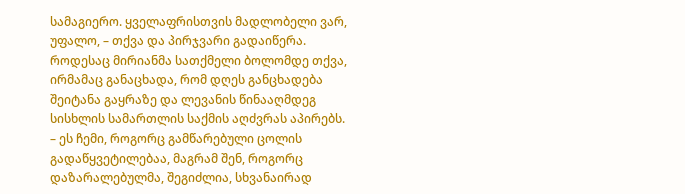სამაგიერო. ყველაფრისთვის მადლობელი ვარ, უფალო, – თქვა და პირჯვარი გადაიწერა.
როდესაც მირიანმა სათქმელი ბოლომდე თქვა, ირმამაც განაცხადა, რომ დღეს განცხადება შეიტანა გაყრაზე და ლევანის წინააღმდეგ სისხლის სამართლის საქმის აღძვრას აპირებს.
– ეს ჩემი, როგორც გამწარებული ცოლის გადაწყვეტილებაა, მაგრამ შენ, როგორც დაზარალებულმა, შეგიძლია, სხვანაირად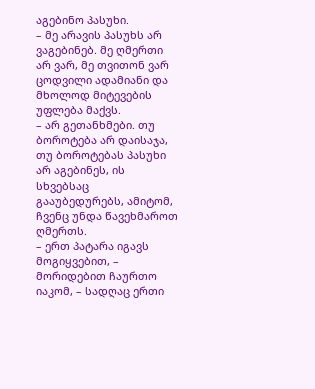აგებინო პასუხი.
– მე არავის პასუხს არ ვაგებინებ. მე ღმერთი არ ვარ, მე თვითონ ვარ ცოდვილი ადამიანი და მხოლოდ მიტევების უფლება მაქვს.
– არ გეთანხმები. თუ ბოროტება არ დაისაჯა, თუ ბოროტებას პასუხი არ აგებინეს, ის სხვებსაც გააუბედურებს, ამიტომ, ჩვენც უნდა წავეხმაროთ ღმერთს.
– ერთ პატარა იგავს მოგიყვებით, – მორიდებით ჩაურთო იაკომ, – სადღაც ერთი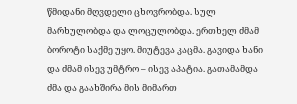წმიდანი მღვდელი ცხოვრობდა. სულ მარხულობდა და ლოცულობდა. ერთხელ ძმამ ბოროტი საქმე უყო. მიუტევა კაცმა. გავიდა ხანი და ძმამ ისევ უმტრო – ისევ აპატია. გათამამდა ძმა და გაახშირა მის მიმართ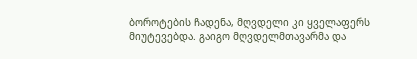ბოროტების ჩადენა, მღვდელი კი ყველაფერს მიუტევებდა. გაიგო მღვდელმთავარმა და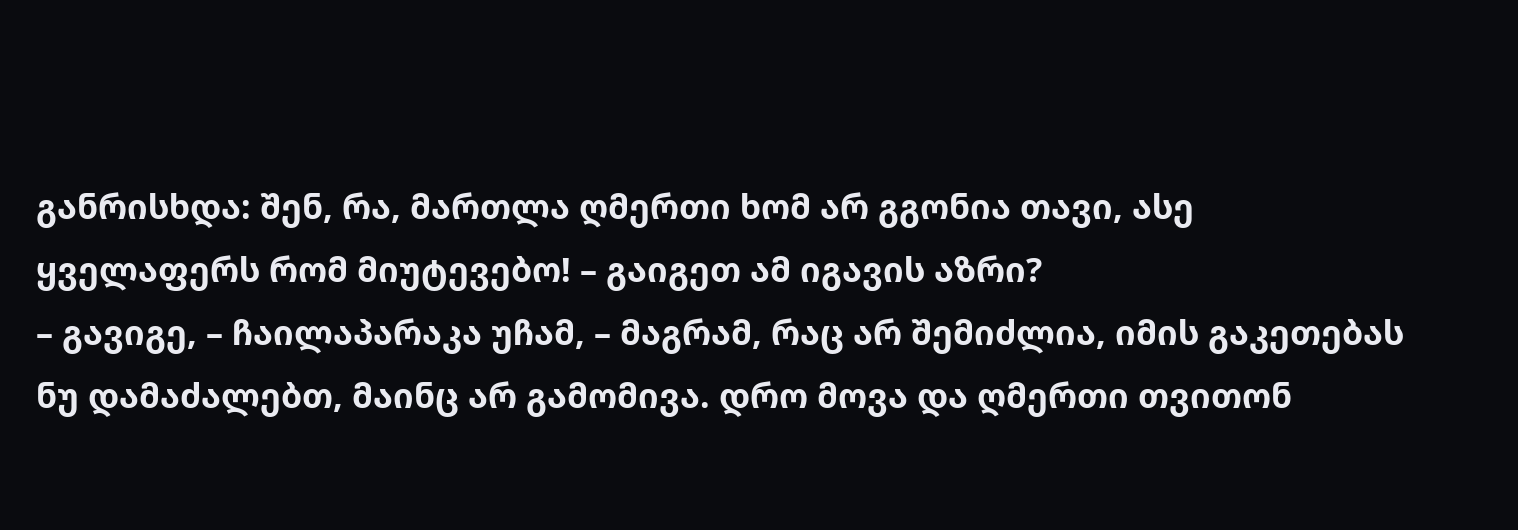განრისხდა: შენ, რა, მართლა ღმერთი ხომ არ გგონია თავი, ასე ყველაფერს რომ მიუტევებო! – გაიგეთ ამ იგავის აზრი?
– გავიგე, – ჩაილაპარაკა უჩამ, – მაგრამ, რაც არ შემიძლია, იმის გაკეთებას ნუ დამაძალებთ, მაინც არ გამომივა. დრო მოვა და ღმერთი თვითონ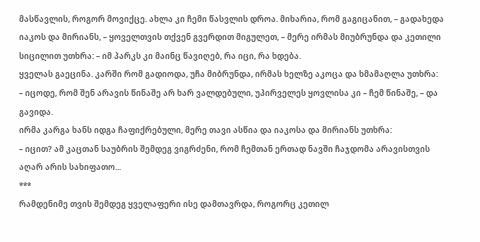მასწავლის, როგორ მოვიქცე. ახლა კი ჩემი წასვლის დროა. მიხარია, რომ გაგიცანით, – გადახედა იაკოს და მირიანს, – ყოველთვის თქვენ გვერდით მიგულეთ, – მერე ირმას მიუბრუნდა და კეთილი სიცილით უთხრა: – იმ პარკს კი მაინც წავიღებ, რა იცი, რა ხდება.
ყველას გაეცინა. კარში რომ გადიოდა, უჩა მიბრუნდა, ირმას ხელზე აკოცა და ხმამაღლა უთხრა:
– იცოდე, რომ შენ არავის წინაშე არ ხარ ვალდებული, უპირველეს ყოვლისა კი – ჩემ წინაშე, – და გავიდა.
ირმა კარგა ხანს იდგა ჩაფიქრებული, მერე თავი ასწია და იაკოსა და მირიანს უთხრა:
– იცით? ამ კაცთან საუბრის შემდეგ ვიგრძენი, რომ ჩემთან ერთად ნავში ჩაჯდომა არავისთვის აღარ არის სახიფათო...
***
რამდენიმე თვის შემდეგ ყველაფერი ისე დამთავრდა, როგორც კეთილ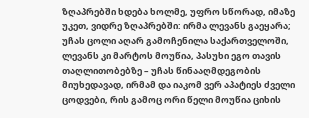ზღაპრებში ხდება ხოლმე, უფრო სწორად, იმაზე უკეთ, ვიდრე ზღაპრებში: ირმა ლევანს გაეყარა; უჩას ცოლი აღარ გამოჩენილა საქართველოში, ლევანს კი მარტოს მოუწია, პასუხი ეგო თავის თაღლითობებზე – უჩას წინააღმდეგობის მიუხედავად, ირმამ და იაკომ ვერ აპატიეს ძველი ცოდვები, რის გამოც ორი წელი მოუწია ციხის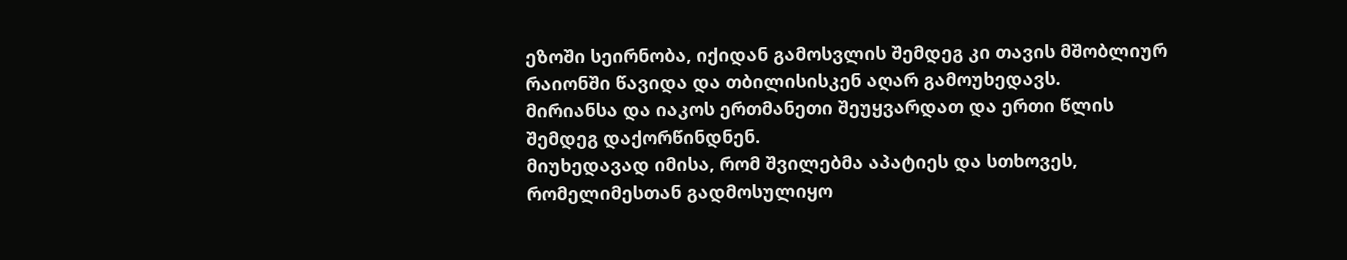ეზოში სეირნობა, იქიდან გამოსვლის შემდეგ კი თავის მშობლიურ რაიონში წავიდა და თბილისისკენ აღარ გამოუხედავს.
მირიანსა და იაკოს ერთმანეთი შეუყვარდათ და ერთი წლის შემდეგ დაქორწინდნენ.
მიუხედავად იმისა, რომ შვილებმა აპატიეს და სთხოვეს, რომელიმესთან გადმოსულიყო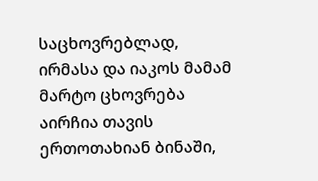საცხოვრებლად, ირმასა და იაკოს მამამ მარტო ცხოვრება აირჩია თავის ერთოთახიან ბინაში,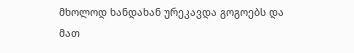მხოლოდ ხანდახან ურეკავდა გოგოებს და მათ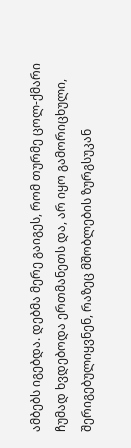ამბებს იგებდა. დებმა მერე გაიგეს, რომ თურმე ცოლ-ქმარი ჩუმად ხვდებოდა ერთმანეთს და, არ იყო გამორიცხული, შერიგებულიყვნენ, რაზეც მშობლების ზურგსუკან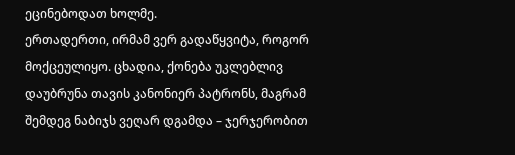ეცინებოდათ ხოლმე.
ერთადერთი, ირმამ ვერ გადაწყვიტა, როგორ მოქცეულიყო. ცხადია, ქონება უკლებლივ დაუბრუნა თავის კანონიერ პატრონს, მაგრამ შემდეგ ნაბიჯს ვეღარ დგამდა – ჯერჯერობით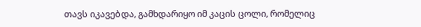თავს იკავებდა, გამხდარიყო იმ კაცის ცოლი, რომელიც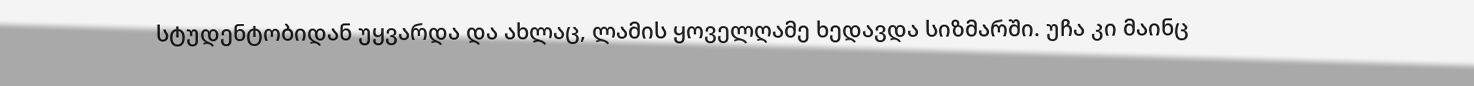სტუდენტობიდან უყვარდა და ახლაც, ლამის ყოველღამე ხედავდა სიზმარში. უჩა კი მაინც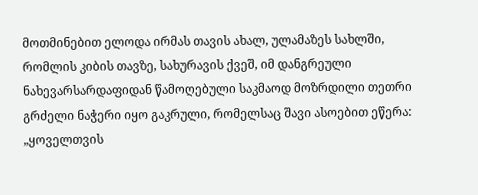მოთმინებით ელოდა ირმას თავის ახალ, ულამაზეს სახლში, რომლის კიბის თავზე, სახურავის ქვეშ, იმ დანგრეული ნახევარსარდაფიდან წამოღებული საკმაოდ მოზრდილი თეთრი გრძელი ნაჭერი იყო გაკრული, რომელსაც შავი ასოებით ეწერა: „ყოველთვის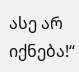ასე არ იქნება!“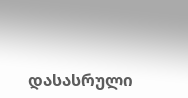დასასრული